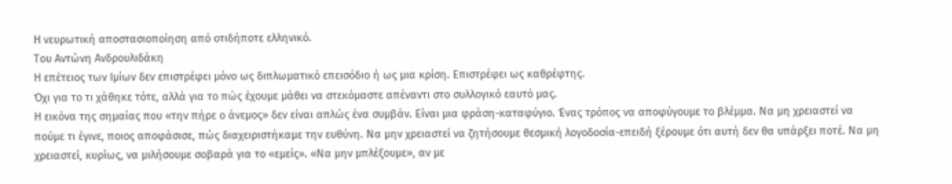Η νευρωτική αποστασιοποίηση από οτιδήποτε ελληνικό.
Του Αντώνη Ανδρουλιδάκη
Η επέτειος των Ιμίων δεν επιστρέφει μόνο ως διπλωματικό επεισόδιο ή ως μια κρίση. Επιστρέφει ως καθρέφτης.
Όχι για το τι χάθηκε τότε, αλλά για το πώς έχουμε μάθει να στεκόμαστε απέναντι στο συλλογικό εαυτό μας.
Η εικόνα της σημαίας που «την πήρε ο άνεμος» δεν είναι απλώς ένα συμβάν. Είναι μια φράση-καταφύγιο. Ένας τρόπος να αποφύγουμε το βλέμμα. Να μη χρειαστεί να πούμε τι έγινε, ποιος αποφάσισε, πώς διαχειριστήκαμε την ευθύνη. Να μην χρειαστεί να ζητήσουμε θεσμική λογοδοσία-επειδή ξέρουμε ότι αυτή δεν θα υπάρξει ποτέ. Να μη χρειαστεί, κυρίως, να μιλήσουμε σοβαρά για το «εμείς». «Να μην μπλέξουμε», αν με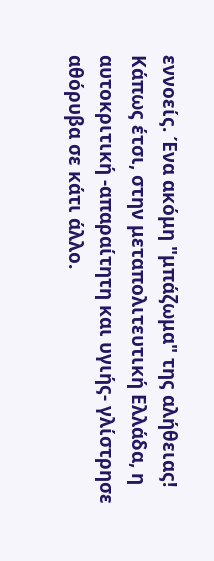εννοείς. Ένα ακόμη "μπάζωμα" της αλήθειας!
Κάπως έτσι, στην μεταπολιτευτική Ελλάδα, η αυτοκριτική -απαραίτητη και υγιής- γλίστρησε αθόρυβα σε κάτι άλλο.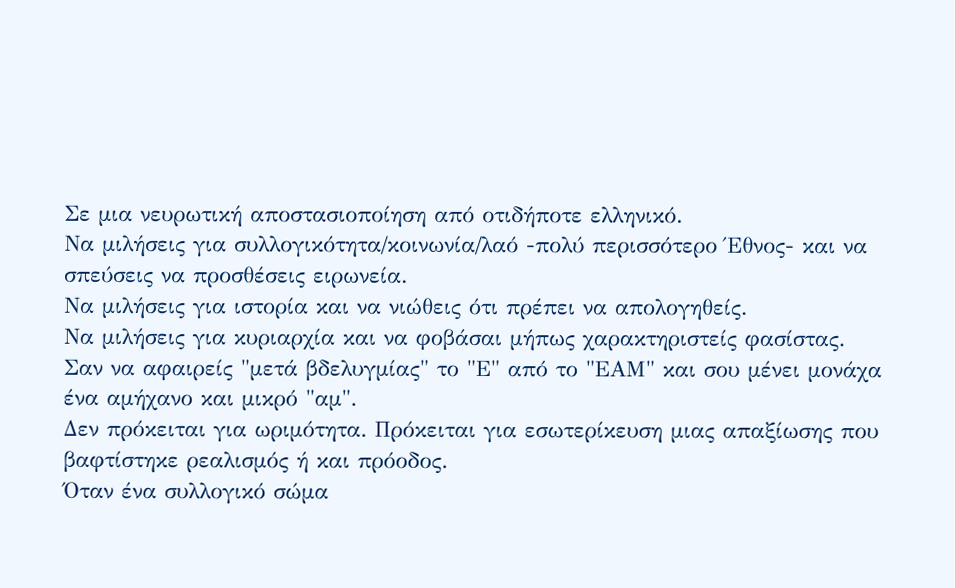Σε μια νευρωτική αποστασιοποίηση από οτιδήποτε ελληνικό.
Να μιλήσεις για συλλογικότητα/κοινωνία/λαό -πολύ περισσότερο Έθνος- και να σπεύσεις να προσθέσεις ειρωνεία.
Να μιλήσεις για ιστορία και να νιώθεις ότι πρέπει να απολογηθείς.
Να μιλήσεις για κυριαρχία και να φοβάσαι μήπως χαρακτηριστείς φασίστας.
Σαν να αφαιρείς "μετά βδελυγμίας" το "Ε" από το "ΕΑΜ" και σου μένει μονάχα ένα αμήχανο και μικρό "αμ".
Δεν πρόκειται για ωριμότητα. Πρόκειται για εσωτερίκευση μιας απαξίωσης που βαφτίστηκε ρεαλισμός ή και πρόοδος.
Όταν ένα συλλογικό σώμα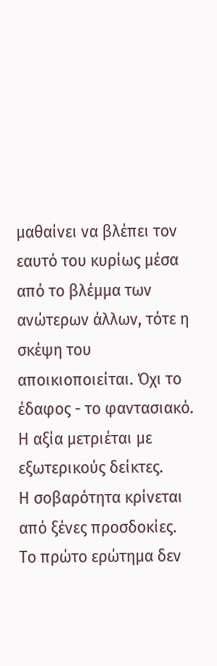μαθαίνει να βλέπει τον εαυτό του κυρίως μέσα από το βλέμμα των ανώτερων άλλων, τότε η σκέψη του αποικιοποιείται. Όχι το έδαφος - το φαντασιακό.
Η αξία μετριέται με εξωτερικούς δείκτες.
Η σοβαρότητα κρίνεται από ξένες προσδοκίες.
Το πρώτο ερώτημα δεν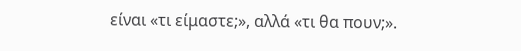είναι «τι είμαστε;», αλλά «τι θα πουν;».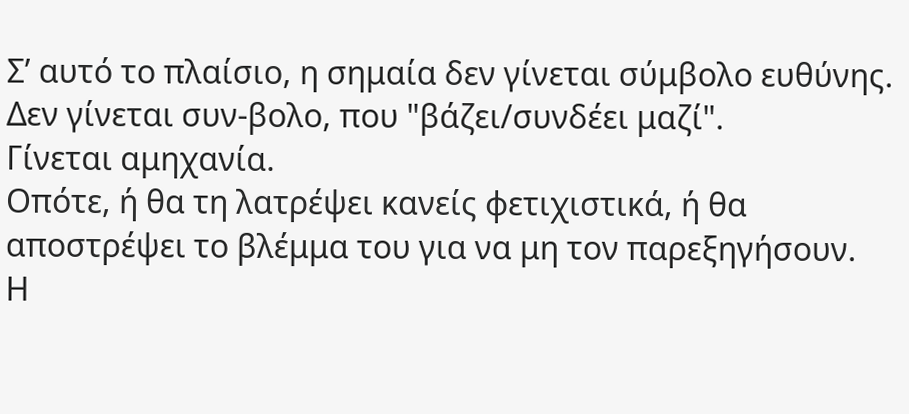Σ’ αυτό το πλαίσιο, η σημαία δεν γίνεται σύμβολο ευθύνης. Δεν γίνεται συν-βολο, που "βάζει/συνδέει μαζί".
Γίνεται αμηχανία.
Οπότε, ή θα τη λατρέψει κανείς φετιχιστικά, ή θα αποστρέψει το βλέμμα του για να μη τον παρεξηγήσουν.
Η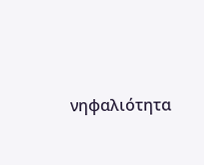νηφαλιότητα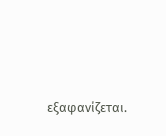εξαφανίζεται.